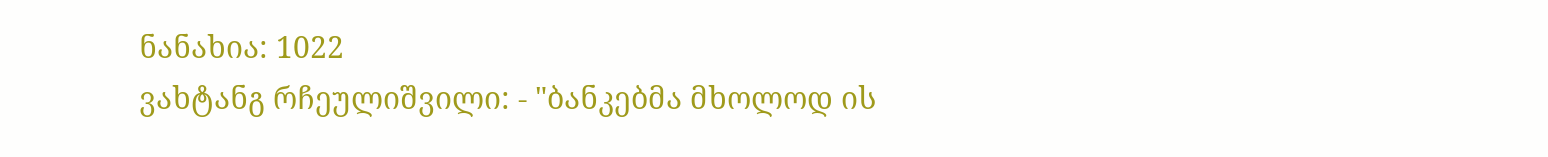ნანახია: 1022
ვახტანგ რჩეულიშვილი: - "ბანკებმა მხოლოდ ის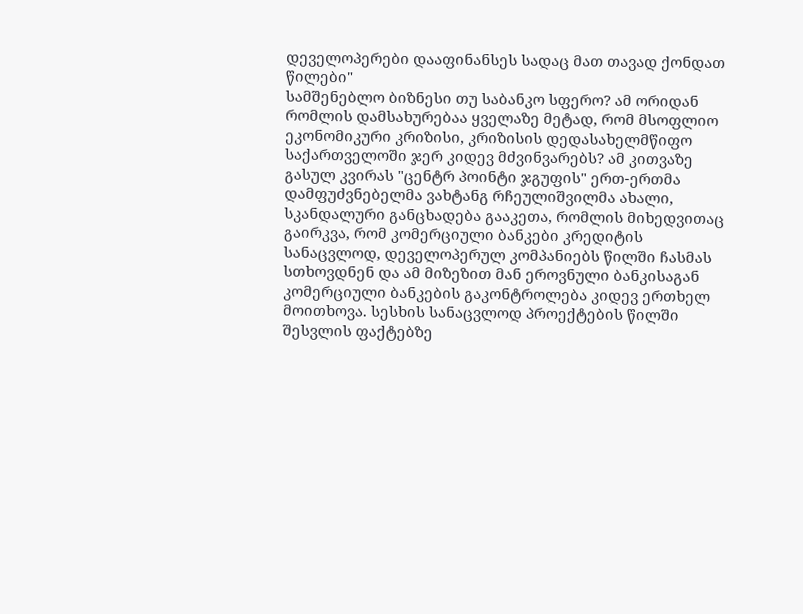დეველოპერები დააფინანსეს სადაც მათ თავად ქონდათ წილები"
სამშენებლო ბიზნესი თუ საბანკო სფერო? ამ ორიდან რომლის დამსახურებაა ყველაზე მეტად, რომ მსოფლიო ეკონომიკური კრიზისი, კრიზისის დედასახელმწიფო საქართველოში ჯერ კიდევ მძვინვარებს? ამ კითვაზე გასულ კვირას "ცენტრ პოინტი ჯგუფის" ერთ-ერთმა დამფუძვნებელმა ვახტანგ რჩეულიშვილმა ახალი, სკანდალური განცხადება გააკეთა, რომლის მიხედვითაც გაირკვა, რომ კომერციული ბანკები კრედიტის სანაცვლოდ, დეველოპერულ კომპანიებს წილში ჩასმას სთხოვდნენ და ამ მიზეზით მან ეროვნული ბანკისაგან კომერციული ბანკების გაკონტროლება კიდევ ერთხელ მოითხოვა. სესხის სანაცვლოდ პროექტების წილში შესვლის ფაქტებზე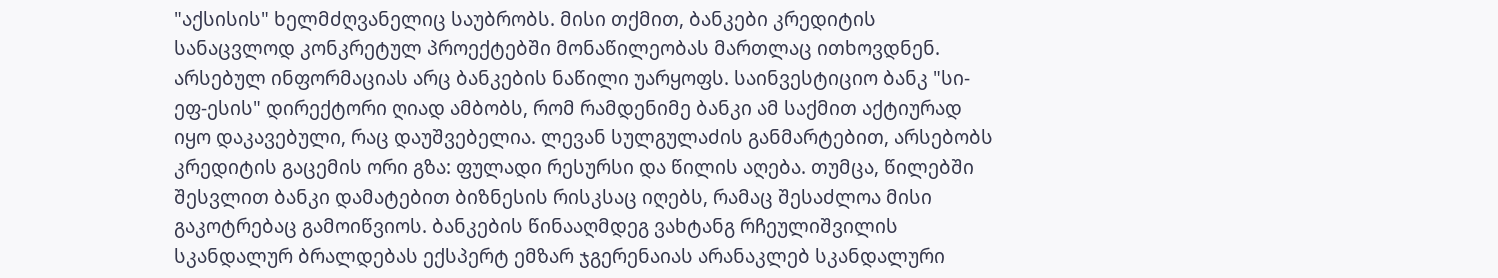"აქსისის" ხელმძღვანელიც საუბრობს. მისი თქმით, ბანკები კრედიტის სანაცვლოდ კონკრეტულ პროექტებში მონაწილეობას მართლაც ითხოვდნენ. არსებულ ინფორმაციას არც ბანკების ნაწილი უარყოფს. საინვესტიციო ბანკ "სი-ეფ-ესის" დირექტორი ღიად ამბობს, რომ რამდენიმე ბანკი ამ საქმით აქტიურად იყო დაკავებული, რაც დაუშვებელია. ლევან სულგულაძის განმარტებით, არსებობს კრედიტის გაცემის ორი გზა: ფულადი რესურსი და წილის აღება. თუმცა, წილებში შესვლით ბანკი დამატებით ბიზნესის რისკსაც იღებს, რამაც შესაძლოა მისი გაკოტრებაც გამოიწვიოს. ბანკების წინააღმდეგ ვახტანგ რჩეულიშვილის სკანდალურ ბრალდებას ექსპერტ ემზარ ჯგერენაიას არანაკლებ სკანდალური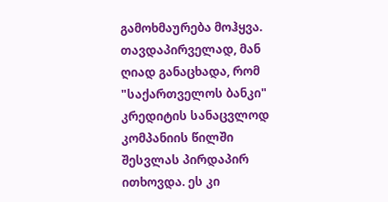გამოხმაურება მოჰყვა. თავდაპირველად, მან ღიად განაცხადა, რომ "საქართველოს ბანკი" კრედიტის სანაცვლოდ კომპანიის წილში შესვლას პირდაპირ ითხოვდა. ეს კი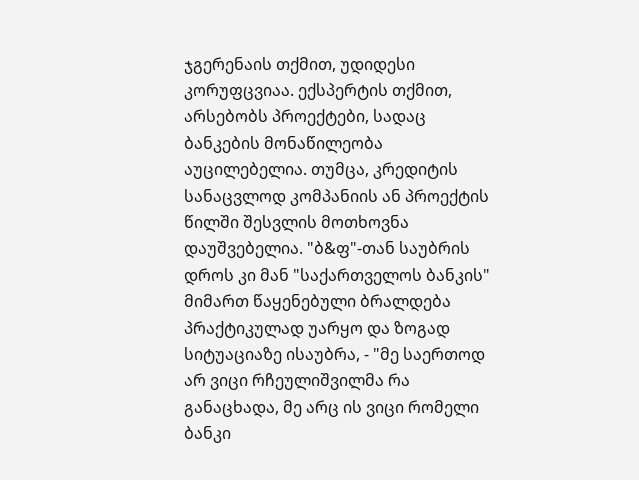ჯგერენაის თქმით, უდიდესი კორუფცვიაა. ექსპერტის თქმით, არსებობს პროექტები, სადაც ბანკების მონაწილეობა აუცილებელია. თუმცა, კრედიტის სანაცვლოდ კომპანიის ან პროექტის წილში შესვლის მოთხოვნა დაუშვებელია. "ბ&ფ"-თან საუბრის დროს კი მან "საქართველოს ბანკის" მიმართ წაყენებული ბრალდება პრაქტიკულად უარყო და ზოგად სიტუაციაზე ისაუბრა, - "მე საერთოდ არ ვიცი რჩეულიშვილმა რა განაცხადა, მე არც ის ვიცი რომელი ბანკი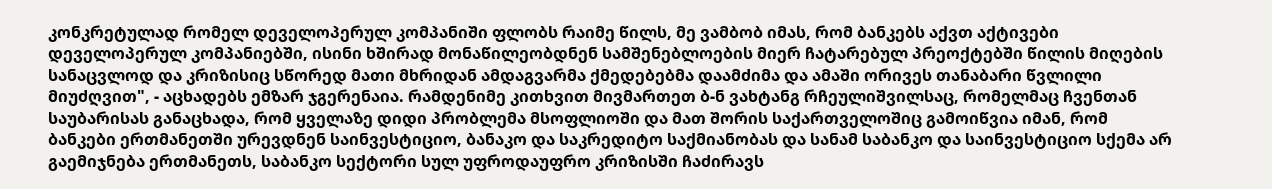კონკრეტულად რომელ დეველოპერულ კომპანიში ფლობს რაიმე წილს, მე ვამბობ იმას, რომ ბანკებს აქვთ აქტივები დეველოპერულ კომპანიებში, ისინი ხშირად მონაწილეობდნენ სამშენებლოების მიერ ჩატარებულ პრეოქტებში წილის მიღების სანაცვლოდ და კრიზისიც სწორედ მათი მხრიდან ამდაგვარმა ქმედებებმა დაამძიმა და ამაში ორივეს თანაბარი წვლილი მიუძღვით", - აცხადებს ემზარ ჯგერენაია. რამდენიმე კითხვით მივმართეთ ბ-ნ ვახტანგ რჩეულიშვილსაც, რომელმაც ჩვენთან საუბარისას განაცხადა, რომ ყველაზე დიდი პრობლემა მსოფლიოში და მათ შორის საქართველოშიც გამოიწვია იმან, რომ ბანკები ერთმანეთში ურევდნენ საინვესტიციო, ბანაკო და საკრედიტო საქმიანობას და სანამ საბანკო და საინვესტიციო სქემა არ გაემიჯნება ერთმანეთს, საბანკო სექტორი სულ უფროდაუფრო კრიზისში ჩაძირავს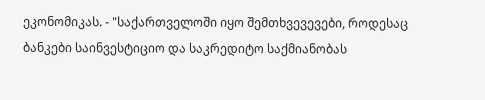ეკონომიკას. - "საქართველოში იყო შემთხვევევები, როდესაც ბანკები საინვესტიციო და საკრედიტო საქმიანობას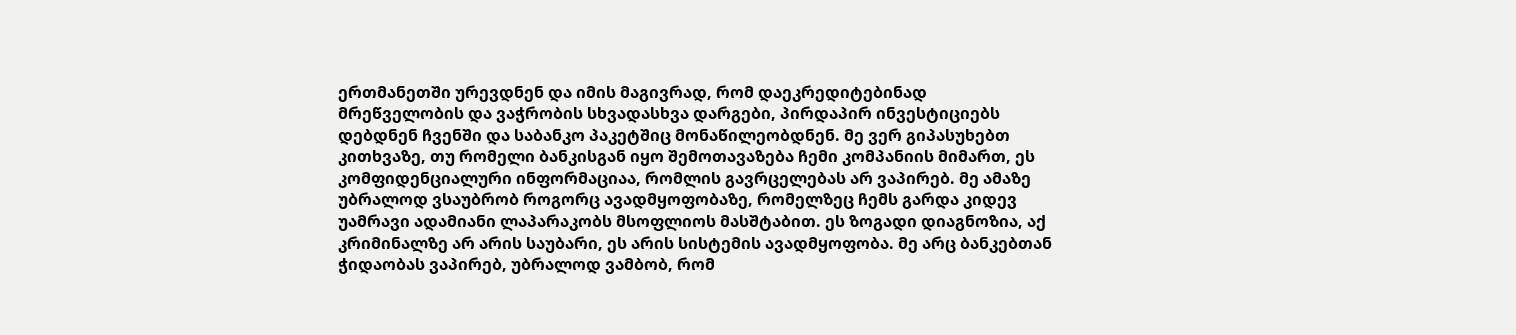ერთმანეთში ურევდნენ და იმის მაგივრად, რომ დაეკრედიტებინად მრეწველობის და ვაჭრობის სხვადასხვა დარგები, პირდაპირ ინვესტიციებს დებდნენ ჩვენში და საბანკო პაკეტშიც მონაწილეობდნენ. მე ვერ გიპასუხებთ კითხვაზე, თუ რომელი ბანკისგან იყო შემოთავაზება ჩემი კომპანიის მიმართ, ეს კომფიდენციალური ინფორმაციაა, რომლის გავრცელებას არ ვაპირებ. მე ამაზე უბრალოდ ვსაუბრობ როგორც ავადმყოფობაზე, რომელზეც ჩემს გარდა კიდევ უამრავი ადამიანი ლაპარაკობს მსოფლიოს მასშტაბით. ეს ზოგადი დიაგნოზია, აქ კრიმინალზე არ არის საუბარი, ეს არის სისტემის ავადმყოფობა. მე არც ბანკებთან ჭიდაობას ვაპირებ, უბრალოდ ვამბობ, რომ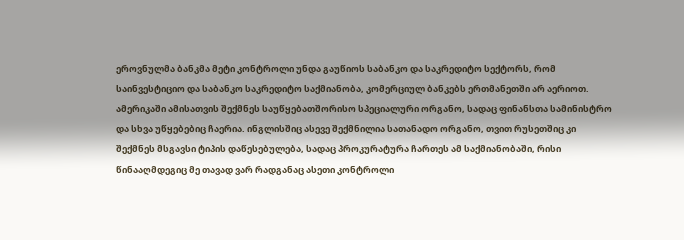ეროვნულმა ბანკმა მეტი კონტროლი უნდა გაუწიოს საბანკო და საკრედიტო სექტორს, რომ საინვესტიციო და საბანკო საკრედიტო საქმიანობა, კომერციულ ბანკებს ერთმანეთში არ აერიოთ. ამერიკაში ამისათვის შექმნეს საუწყებათშორისო სპეციალური ორგანო, სადაც ფინანსთა სამინისტრო და სხვა უწყებებიც ჩაერია. ინგლისშიც ასევე შექმნილია სათანადო ორგანო, თვით რუსეთშიც კი შექმნეს მსგავსი ტიპის დაწესებულება, სადაც პროკურატურა ჩართეს ამ საქმიანობაში, რისი წინააღმდეგიც მე თავად ვარ რადგანაც ასეთი კონტროლი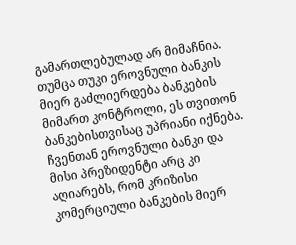გამართლებულად არ მიმაჩნია. თუმცა თუკი ეროვნული ბანკის მიერ გაძლიერდება ბანკების მიმართ კონტროლი, ეს თვითონ ბანკებისთვისაც უპრიანი იქნება. ჩვენთან ეროვნული ბანკი და მისი პრეზიდენტი არც კი აღიარებს, რომ კრიზისი კომერციული ბანკების მიერ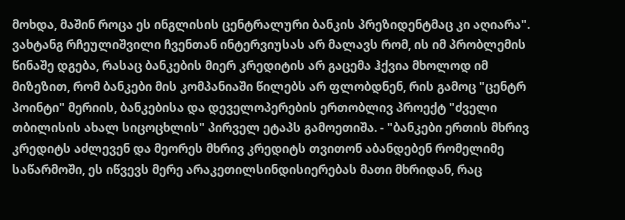მოხდა, მაშინ როცა ეს ინგლისის ცენტრალური ბანკის პრეზიდენტმაც კი აღიარა". ვახტანგ რჩეულიშვილი ჩვენთან ინტერვიუსას არ მალავს რომ, ის იმ პრობლემის წინაშე დგება, რასაც ბანკების მიერ კრედიტის არ გაცემა ჰქვია მხოლოდ იმ მიზეზით, რომ ბანკები მის კომპანიაში წილებს არ ფლობდნენ, რის გამოც "ცენტრ პოინტი" მერიის, ბანკებისა და დეველოპერების ერთობლივ პროექტ "ძველი თბილისის ახალ სიცოცხლის" პირველ ეტაპს გამოეთიშა. - "ბანკები ერთის მხრივ კრედიტს აძლევენ და მეორეს მხრივ კრედიტს თვითონ აბანდებენ რომელიმე საწარმოში, ეს იწვევს მერე არაკეთილსინდისიერებას მათი მხრიდან, რაც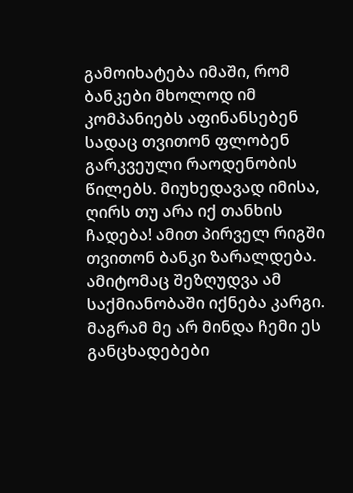გამოიხატება იმაში, რომ ბანკები მხოლოდ იმ კომპანიებს აფინანსებენ სადაც თვითონ ფლობენ გარკვეული რაოდენობის წილებს. მიუხედავად იმისა, ღირს თუ არა იქ თანხის ჩადება! ამით პირველ რიგში თვითონ ბანკი ზარალდება. ამიტომაც შეზღუდვა ამ საქმიანობაში იქნება კარგი. მაგრამ მე არ მინდა ჩემი ეს განცხადებები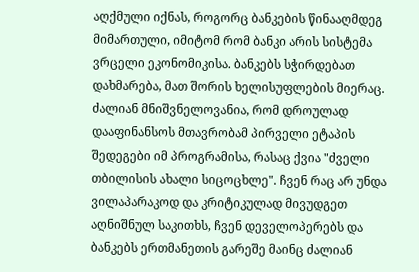აღქმული იქნას, როგორც ბანკების წინააღმდეგ მიმართული, იმიტომ რომ ბანკი არის სისტემა ვრცელი ეკონომიკისა. ბანკებს სჭირდებათ დახმარება, მათ შორის ხელისუფლების მიერაც. ძალიან მნიშვნელოვანია, რომ დროულად დააფინანსოს მთავრობამ პირველი ეტაპის შედეგები იმ პროგრამისა, რასაც ქვია "ძველი თბილისის ახალი სიცოცხლე". ჩვენ რაც არ უნდა ვილაპარაკოდ და კრიტიკულად მივუდგეთ აღნიშნულ საკითხს, ჩვენ დეველოპერებს და ბანკებს ერთმანეთის გარეშე მაინც ძალიან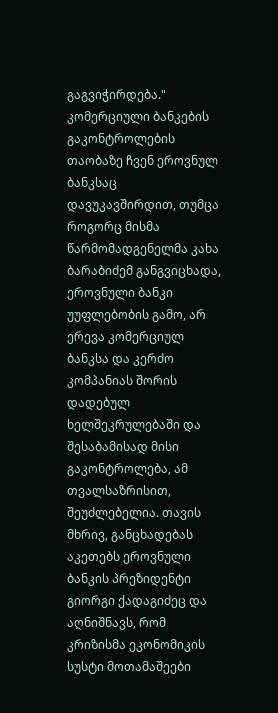გაგვიჭირდება." კომერციული ბანკების გაკონტროლების თაობაზე ჩვენ ეროვნულ ბანკსაც დავუკავშირდით, თუმცა როგორც მისმა წარმომადგენელმა კახა ბარაბიძემ განგვიცხადა, ეროვნული ბანკი უუფლებობის გამო, არ ერევა კომერციულ ბანკსა და კერძო კომპანიას შორის დადებულ ხელშეკრულებაში და შესაბამისად მისი გაკონტროლება, ამ თვალსაზრისით, შეუძლებელია. თავის მხრივ, განცხადებას აკეთებს ეროვნული ბანკის პრეზიდენტი გიორგი ქადაგიძეც და აღნიშნავს, რომ კრიზისმა ეკონომიკის სუსტი მოთამაშეები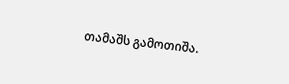თამაშს გამოთიშა.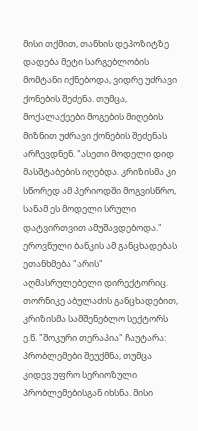მისი თქმით, თანხის დეპოზიტზე დადება მეტი სარგებლობის მომტანი იქნებოდა, ვიდრე უძრავი ქონების შეძენა. თუმცა, მოქალაქეები მოგების მიღების მიზნით უძრავი ქონების შეძენას არჩევდნენ. "ასეთი მოდელი დიდ მასშტაბების იღებდა. კრიზისმა კი სწორედ ამ პერიოდში მოგვისწრო, სანამ ეს მოდელი სრული დატვირთვით ამუშავდებოდა." ეროვნული ბანკის ამ განცხადებას ეთანხმება "არის" აღმასრულებელი დირექტორიც. თორნიკე აბულაძის განცხადებით, კრიზისმა სამშენებლო სექტორს ე.წ. "შოკური თერაპია" ჩაუტარა: პრობლემები შეუქმნა, თუმცა კიდევ უფრო სერიოზული პრობლემებისგან იხსნა. მისი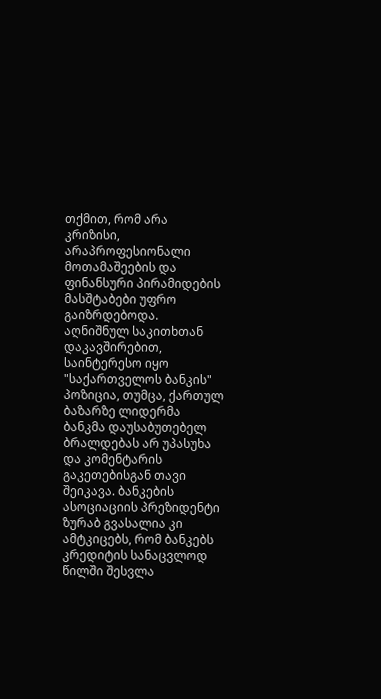თქმით, რომ არა კრიზისი, არაპროფესიონალი მოთამაშეების და ფინანსური პირამიდების მასშტაბები უფრო გაიზრდებოდა. აღნიშნულ საკითხთან დაკავშირებით, საინტერესო იყო "საქართველოს ბანკის" პოზიცია, თუმცა, ქართულ ბაზარზე ლიდერმა ბანკმა დაუსაბუთებელ ბრალდებას არ უპასუხა და კომენტარის გაკეთებისგან თავი შეიკავა. ბანკების ასოციაციის პრეზიდენტი ზურაბ გვასალია კი ამტკიცებს, რომ ბანკებს კრედიტის სანაცვლოდ წილში შესვლა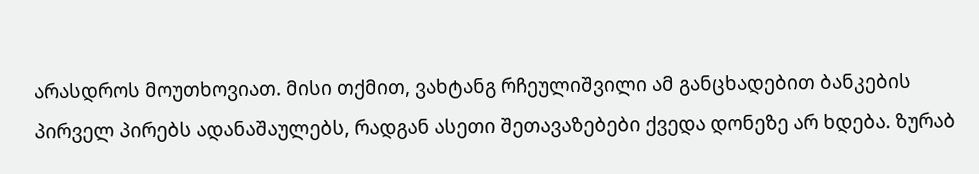არასდროს მოუთხოვიათ. მისი თქმით, ვახტანგ რჩეულიშვილი ამ განცხადებით ბანკების პირველ პირებს ადანაშაულებს, რადგან ასეთი შეთავაზებები ქვედა დონეზე არ ხდება. ზურაბ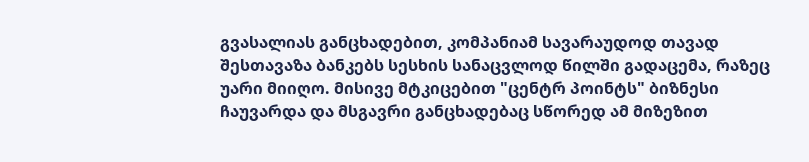გვასალიას განცხადებით, კომპანიამ სავარაუდოდ თავად შესთავაზა ბანკებს სესხის სანაცვლოდ წილში გადაცემა, რაზეც უარი მიიღო. მისივე მტკიცებით "ცენტრ პოინტს" ბიზნესი ჩაუვარდა და მსგავრი განცხადებაც სწორედ ამ მიზეზით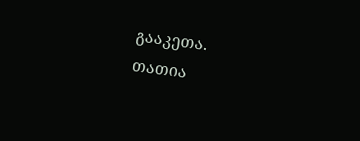გააკეთა.
თათია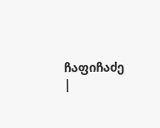ჩაფიჩაძე
|